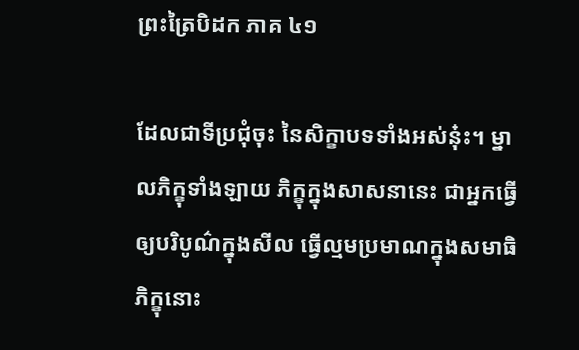ព្រះត្រៃបិដក ភាគ ៤១

ដែលជាទីប្រជុំចុះ នៃសិក្ខាបទទាំងអស់នុ៎ះ។ ម្នាលភិក្ខុទាំងឡាយ ភិក្ខុក្នុងសាសនានេះ ជាអ្នកធ្វើឲ្យបរិបូណ៌ក្នុងសីល ធ្វើល្មមប្រមាណក្នុងសមាធិ ភិក្ខុនោះ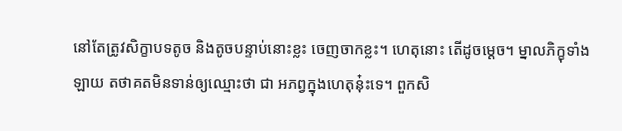នៅតែត្រូវសិក្ខាបទតូច និងតូចបន្ទាប់នោះខ្លះ ចេញចាកខ្លះ។ ហេតុនោះ តើដូចម្ដេច។ ម្នាលភិក្ខុទាំងឡាយ តថាគតមិនទាន់ឲ្យឈ្មោះថា ជា អភព្វក្នុងហេតុនុ៎ះទេ។ ពួកសិ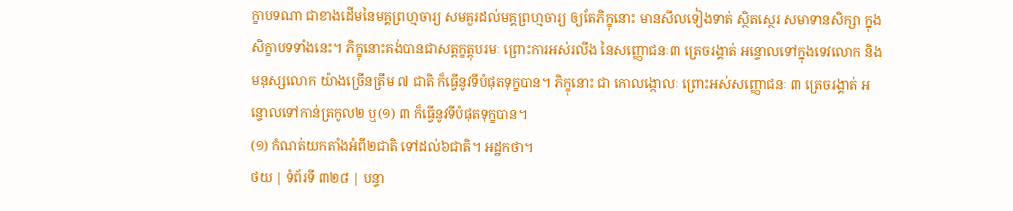ក្ខាបទណា ជាខាងដើមនៃមគ្គព្រហ្មចារ្យ សមគួរដល់មគ្គព្រហ្មចារ្យ ឲ្យតែភិក្ខុនោះ មានសីលទៀងទាត់ ស្ថិតស្ថេរ សមាទានសិក្សា ក្នុងសិក្ខាបទទាំងនេះ។ ភិក្ខុនោះគង់បានជាសត្តក្ខត្តុបរមៈ ព្រោះការអស់រលីង នៃសញ្ញោជនៈ៣ ត្រេចរង្គាត់ អន្ទោលទៅក្នុងទេវលោក និងមនុស្សលោក យ៉ាងច្រើនត្រឹម ៧ ជាតិ ក៏ធ្វើនូវទីបំផុតទុក្ខបាន។ ភិក្ខុនោះ ជា កោលង្កោលៈ ព្រោះអស់សញ្ញោជនៈ ៣ ត្រេចរង្គាត់ អន្ទោលទៅកាន់ត្រកូល២ ឬ(១) ៣ ក៏ធ្វើនូវទីបំផុតទុក្ខបាន។
(១) កំណត់យកតាំងអំពី២ជាតិ ទៅដល់៦ជាតិ។ អដ្ឋកថា។
ថយ | ទំព័រទី ៣២៨ | បន្ទា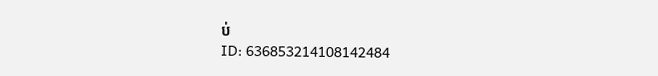ប់
ID: 636853214108142484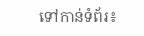ទៅកាន់ទំព័រ៖